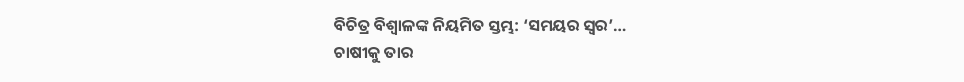ବିଚିତ୍ର ବିଶ୍ୱାଳଙ୍କ ନିୟମିତ ସ୍ତମ୍ଭ: ‘ସମୟର ସ୍ୱର’…
ଚାଷୀକୁ ତାର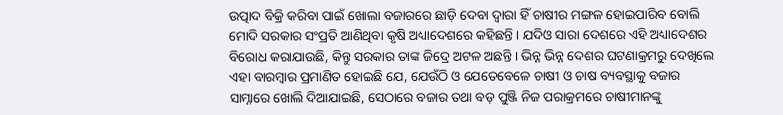ଉତ୍ପାଦ ବିକ୍ରି କରିବା ପାଇଁ ଖୋଲା ବଜାରରେ ଛାଡ଼ି ଦେବା ଦ୍ୱାରା ହିଁ ଚାଷୀର ମଙ୍ଗଳ ହୋଇପାରିବ ବୋଲି ମୋଦି ସରକାର ସଂପ୍ରତି ଆଣିଥିବା କୃଷି ଅଧ୍ୟାଦେଶରେ କହିଛନ୍ତି । ଯଦିଓ ସାରା ଦେଶରେ ଏହି ଅଧ୍ୟାଦେଶର ବିରୋଧ କରାଯାଉଛି, କିନ୍ତୁ ସରକାର ତାଙ୍କ ଜିଦ୍ରେ ଅଟଳ ଅଛନ୍ତି । ଭିନ୍ନ ଭିନ୍ନ ଦେଶର ଘଟଣାକ୍ରମରୁ ଦେଖିଲେ ଏହା ବାରମ୍ବାର ପ୍ରମାଣିତ ହୋଇଛି ଯେ, ଯେଉଁଠି ଓ ଯେତେବେଳେ ଚାଷୀ ଓ ଚାଷ ବ୍ୟବସ୍ଥାକୁ ବଜାର ସାମ୍ନାରେ ଖୋଲି ଦିଆଯାଇଛି, ସେଠାରେ ବଜାର ତଥା ବଡ଼ ପୁଞ୍ଜି ନିଜ ପରାକ୍ରମରେ ଚାଷୀମାନଙ୍କୁ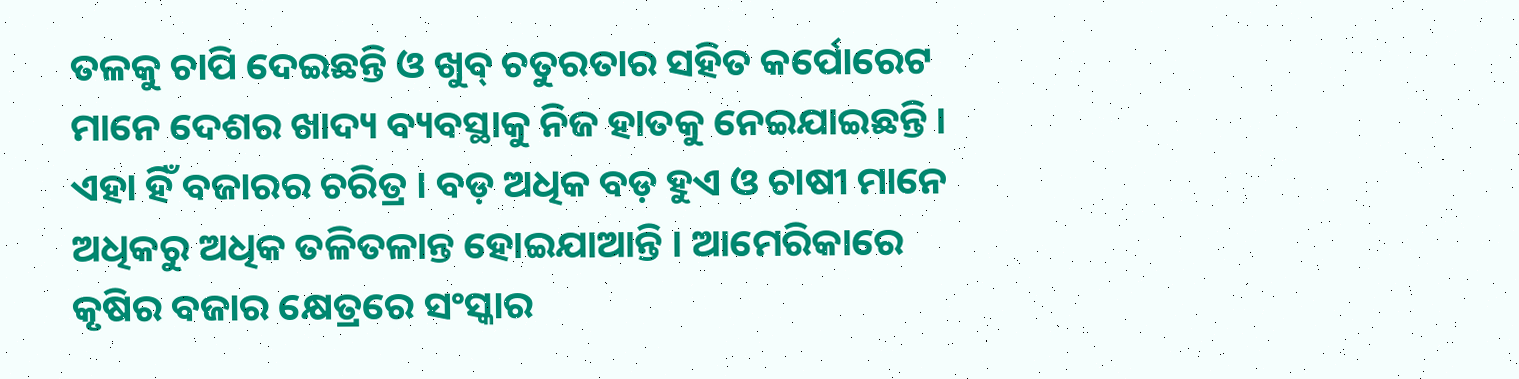ତଳକୁ ଚାପି ଦେଇଛନ୍ତି ଓ ଖୁବ୍ ଚତୁରତାର ସହିତ କର୍ପୋରେଟ ମାନେ ଦେଶର ଖାଦ୍ୟ ବ୍ୟବସ୍ଥାକୁ ନିଜ ହାତକୁ ନେଇଯାଇଛନ୍ତି । ଏହା ହିଁ ବଜାରର ଚରିତ୍ର । ବଡ଼ ଅଧିକ ବଡ଼ ହୁଏ ଓ ଚାଷୀ ମାନେ ଅଧିକରୁ ଅଧିକ ତଳିତଳାନ୍ତ ହୋଇଯାଆନ୍ତି । ଆମେରିକାରେ କୃଷିର ବଜାର କ୍ଷେତ୍ରରେ ସଂସ୍କାର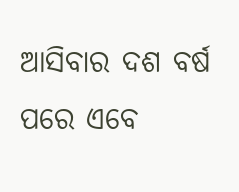ଆସିବାର ଦଶ ବର୍ଷ ପରେ ଏବେ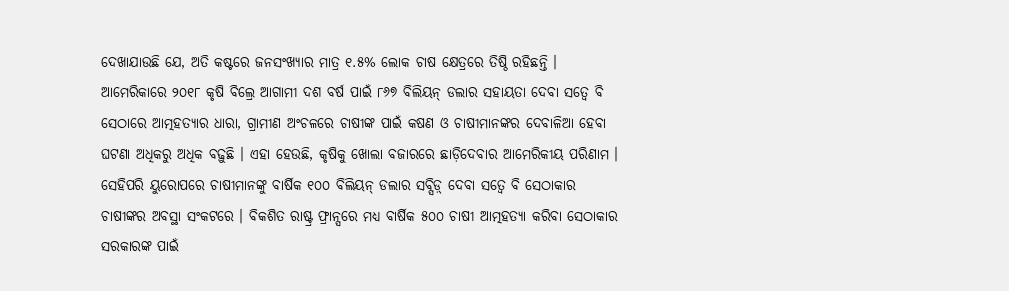ଦେଖାଯାଉଛି ଯେ, ଅତି କଷ୍ଟରେ ଜନସଂଖ୍ୟାର ମାତ୍ର ୧.୫% ଲୋକ ଚାଷ କ୍ଷେତ୍ରରେ ତିଷ୍ଠି ରହିଛନ୍ତି ।
ଆମେରିକାରେ ୨୦୧୮ କୃଷି ବିଲ୍ରେ ଆଗାମୀ ଦଶ ବର୍ଷ ପାଇଁ ୮୬୭ ବିଲିୟନ୍ ଡଲାର ସହାୟତା ଦେବା ସତ୍ୱେ ବି ସେଠାରେ ଆତ୍ମହତ୍ୟାର ଧାରା, ଗ୍ରାମୀଣ ଅଂଚଳରେ ଚାଷୀଙ୍କ ପାଇଁ କଷଣ ଓ ଚାଷୀମାନଙ୍କର ଦେବାଳିଆ ହେବା ଘଟଣା ଅଧିକରୁ ଅଧିକ ବଢ଼ୁଛି । ଏହା ହେଉଛି, କୃଷିକୁ ଖୋଲା ବଜାରରେ ଛାଡ଼ିଦେବାର ଆମେରିକୀୟ ପରିଣାମ । ସେହିପରି ୟୁରୋପରେ ଚାଷୀମାନଙ୍କୁ ବାର୍ଷିକ ୧୦୦ ବିଲିୟନ୍ ଡଲାର ସବ୍ସିଡ଼୍ ଦେବା ସତ୍ୱେ ବି ସେଠାକାର ଚାଷୀଙ୍କର ଅବସ୍ଥା ସଂକଟରେ । ବିକଶିତ ରାଷ୍ଟ୍ର ଫ୍ରାନ୍ସରେ ମଧ୍ୟ ବାର୍ଷିକ ୫୦୦ ଚାଷୀ ଆତ୍ମହତ୍ୟା କରିବା ସେଠାକାର ସରକାରଙ୍କ ପାଇଁ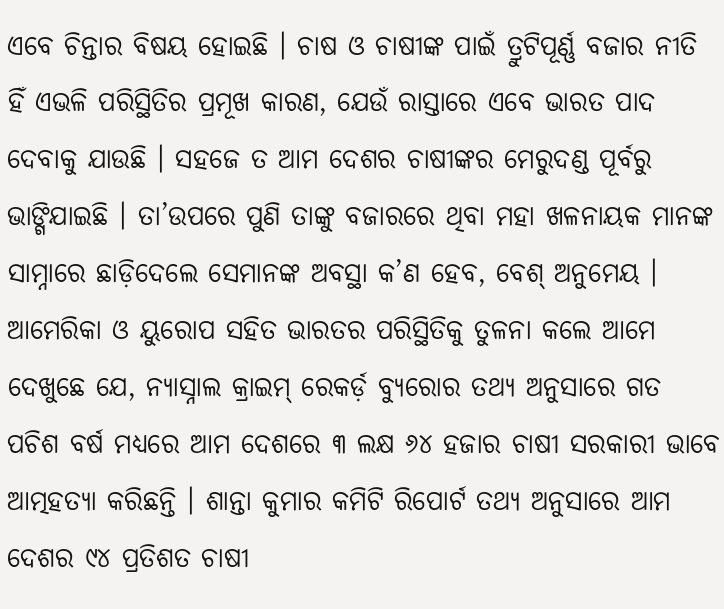ଏବେ ଚିନ୍ତାର ବିଷୟ ହୋଇଛି । ଚାଷ ଓ ଚାଷୀଙ୍କ ପାଇଁ ତ୍ରୁଟିପୂର୍ଣ୍ଣ ବଜାର ନୀତି ହିଁ ଏଭଳି ପରିସ୍ଥିତିର ପ୍ରମୂଖ କାରଣ, ଯେଉଁ ରାସ୍ତାରେ ଏବେ ଭାରତ ପାଦ ଦେବାକୁ ଯାଉଛି । ସହଜେ ତ ଆମ ଦେଶର ଚାଷୀଙ୍କର ମେରୁଦଣ୍ଡ ପୂର୍ବରୁ ଭାଙ୍ଗିଯାଇଛି । ତା’ଉପରେ ପୁଣି ତାଙ୍କୁ ବଜାରରେ ଥିବା ମହା ଖଳନାୟକ ମାନଙ୍କ ସାମ୍ନାରେ ଛାଡ଼ିଦେଲେ ସେମାନଙ୍କ ଅବସ୍ଥା କ’ଣ ହେବ, ବେଶ୍ ଅନୁମେୟ ।
ଆମେରିକା ଓ ୟୁରୋପ ସହିତ ଭାରତର ପରିସ୍ଥିତିକୁ ତୁଳନା କଲେ ଆମେ ଦେଖୁଛେ ଯେ, ନ୍ୟାସ୍ନାଲ କ୍ରାଇମ୍ ରେକର୍ଡ଼ ବ୍ୟୁରୋର ତଥ୍ୟ ଅନୁସାରେ ଗତ ପଚିଶ ବର୍ଷ ମଧ୍ୟରେ ଆମ ଦେଶରେ ୩ ଲକ୍ଷ ୬୪ ହଜାର ଚାଷୀ ସରକାରୀ ଭାବେ ଆତ୍ମହତ୍ୟା କରିଛନ୍ତି । ଶାନ୍ତା କୁମାର କମିଟି ରିପୋର୍ଟ ତଥ୍ୟ ଅନୁସାରେ ଆମ ଦେଶର ୯୪ ପ୍ରତିଶତ ଚାଷୀ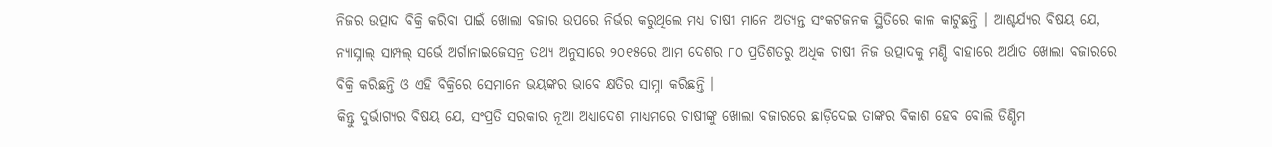ନିଜର ଉତ୍ପାଦ ବିକ୍ରି କରିବା ପାଇଁ ଖୋଲା ବଜାର ଉପରେ ନିର୍ଭର କରୁଥିଲେ ମଧ୍ୟ ଚାଷୀ ମାନେ ଅତ୍ୟନ୍ତ ସଂକଟଜନକ ସ୍ଥିତିରେ କାଳ କାଟୁଛନ୍ତି । ଆଶ୍ଚର୍ଯ୍ୟର ବିଷୟ ଯେ, ନ୍ୟାସ୍ନାଲ୍ ସାମ୍ପଲ୍ ସର୍ଭେ ଅର୍ଗାନାଇଜେସନ୍ର ତଥ୍ୟ ଅନୁସାରେ ୨୦୧୫ରେ ଆମ ଦେଶର ୮୦ ପ୍ରତିଶତରୁ ଅଧିକ ଚାଷୀ ନିଜ ଉତ୍ପାଦକୁ ମଣ୍ଡି ବାହାରେ ଅର୍ଥାତ ଖୋଲା ବଜାରରେ ବିକ୍ରି କରିଛନ୍ତି ଓ ଏହି ବିକ୍ରିରେ ସେମାନେ ଭୟଙ୍କର ଭାବେ କ୍ଷତିର ସାମ୍ନା କରିଛନ୍ତି ।
କିନ୍ତୁ ଦୁର୍ଭାଗ୍ୟର ବିଷୟ ଯେ, ସଂପ୍ରତି ସରକାର ନୂଆ ଅଧ୍ୟାଦେଶ ମାଧ୍ୟମରେ ଚାଷୀଙ୍କୁ ଖୋଲା ବଜାରରେ ଛାଡ଼ିଦେଇ ତାଙ୍କର ବିକାଶ ହେବ ବୋଲି ଡିଣ୍ଡିମ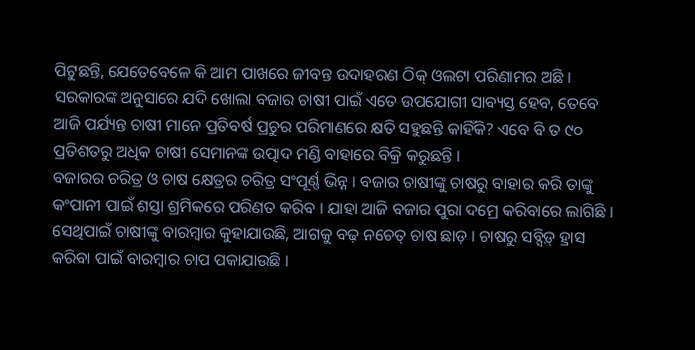ପିଟୁଛନ୍ତି, ଯେତେବେଳେ କି ଆମ ପାଖରେ ଜୀବନ୍ତ ଉଦାହରଣ ଠିକ୍ ଓଲଟା ପରିଣାମର ଅଛି । ସରକାରଙ୍କ ଅନୁସାରେ ଯଦି ଖୋଲା ବଜାର ଚାଷୀ ପାଇଁ ଏତେ ଉପଯୋଗୀ ସାବ୍ୟସ୍ତ ହେବ, ତେବେ ଆଜି ପର୍ଯ୍ୟନ୍ତ ଚାଷୀ ମାନେ ପ୍ରତିବର୍ଷ ପ୍ରଚୁର ପରିମାଣରେ କ୍ଷତି ସହୁଛନ୍ତି କାହିଁକି? ଏବେ ବି ତ ୯୦ ପ୍ରତିଶତରୁ ଅଧିକ ଚାଷୀ ସେମାନଙ୍କ ଉତ୍ପାଦ ମଣ୍ଡି ବାହାରେ ବିକ୍ରି କରୁଛନ୍ତି ।
ବଜାରର ଚରିତ୍ର ଓ ଚାଷ କ୍ଷେତ୍ରର ଚରିତ୍ର ସଂପୂର୍ଣ୍ଣ ଭିନ୍ନ । ବଜାର ଚାଷୀଙ୍କୁ ଚାଷରୁ ବାହାର କରି ତାଙ୍କୁ କଂପାନୀ ପାଇଁ ଶସ୍ତା ଶ୍ରମିକରେ ପରିଣତ କରିବ । ଯାହା ଆଜି ବଜାର ପୁରା ଦମ୍ରେ କରିବାରେ ଲାଗିଛି । ସେଥିପାଇଁ ଚାଷୀଙ୍କୁ ବାରମ୍ବାର କୁହାଯାଉଛି, ଆଗକୁ ବଢ଼ ନଚେତ୍ ଚାଷ ଛାଡ଼ । ଚାଷରୁ ସବ୍ସିଡ଼୍ ହ୍ରାସ କରିବା ପାଇଁ ବାରମ୍ବାର ଚାପ ପକାଯାଉଛି ।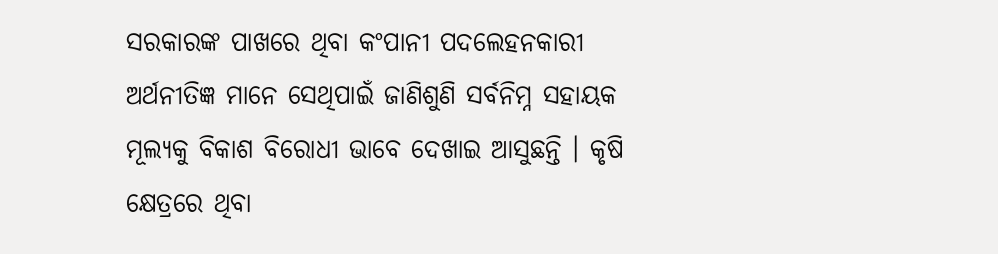ସରକାରଙ୍କ ପାଖରେ ଥିବା କଂପାନୀ ପଦଲେହନକାରୀ ଅର୍ଥନୀତିଜ୍ଞ ମାନେ ସେଥିପାଇଁ ଜାଣିଶୁଣି ସର୍ବନିମ୍ନ ସହାୟକ ମୂଲ୍ୟକୁ ବିକାଶ ବିରୋଧୀ ଭାବେ ଦେଖାଇ ଆସୁଛନ୍ତି । କୃଷି କ୍ଷେତ୍ରରେ ଥିବା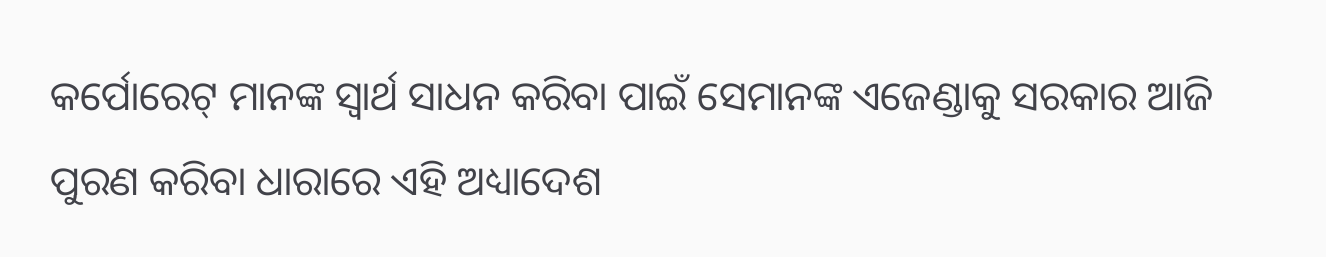କର୍ପୋରେଟ୍ ମାନଙ୍କ ସ୍ୱାର୍ଥ ସାଧନ କରିବା ପାଇଁ ସେମାନଙ୍କ ଏଜେଣ୍ଡାକୁ ସରକାର ଆଜି ପୁରଣ କରିବା ଧାରାରେ ଏହି ଅଧ୍ୟାଦେଶ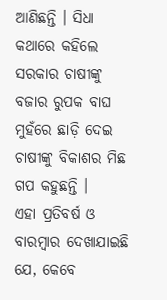ଆଣିଛନ୍ତି । ସିଧା କଥାରେ କହିଲେ ସରକାର ଚାଷୀଙ୍କୁ ବଜାର ରୁପକ ବାଘ ମୁହଁରେ ଛାଡ଼ି ଦେଇ ଚାଷୀଙ୍କୁ ବିକାଶର ମିଛ ଗପ କହୁଛନ୍ତି ।
ଏହା ପ୍ରତିବର୍ଷ ଓ ବାରମ୍ବାର ଦେଖାଯାଇଛି ଯେ, କେବେ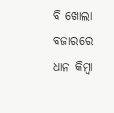ବି ଖୋଲା ବଜାରରେ ଧାନ କିମ୍ବା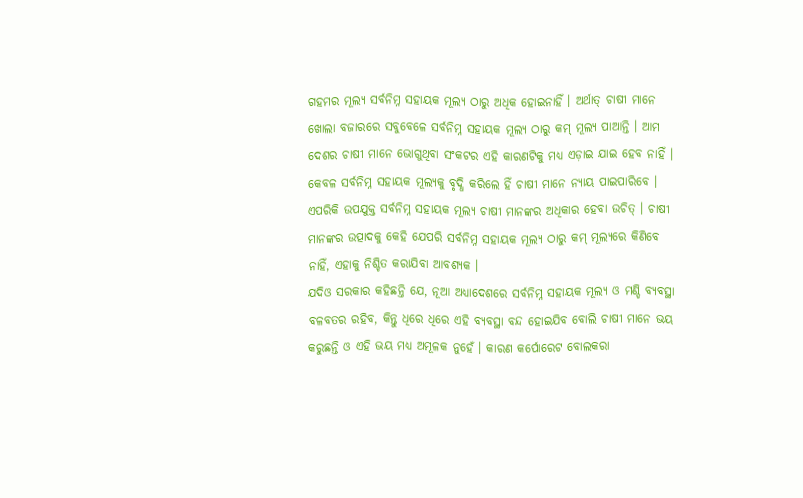ଗହମର ମୂଲ୍ୟ ସର୍ବନିମ୍ନ ସହାୟକ ମୂଲ୍ୟ ଠାରୁ ଅଧିକ ହୋଇନାହିଁ । ଅର୍ଥାତ୍ ଚାଷୀ ମାନେ ଖୋଲା ବଜାରରେ ସବୁବେଳେ ସର୍ବନିମ୍ନ ସହାୟକ ମୂଲ୍ୟ ଠାରୁ କମ୍ ମୂଲ୍ୟ ପାଆନ୍ତି । ଆମ ଦେଶର ଚାଷୀ ମାନେ ଭୋଗୁଥିବା ସଂକଟର ଏହି କାରଣଟିକୁ ମଧ୍ୟ ଏଡ଼ାଇ ଯାଇ ହେବ ନାହିଁ । କେବଳ ସର୍ବନିମ୍ନ ସହାୟକ ମୂଲ୍ୟକୁ ବୃଦ୍ଧି କରିଲେ ହିଁ ଚାଷୀ ମାନେ ନ୍ୟାୟ ପାଇପାରିବେ । ଏପରିକି ଉପଯୁକ୍ତ ସର୍ବନିମ୍ନ ସହାୟକ ମୂଲ୍ୟ ଚାଷୀ ମାନଙ୍କର ଅଧିକାର ହେବା ଉଚିତ୍ । ଚାଷୀ ମାନଙ୍କର ଉତ୍ପାଦକୁ କେହି ଯେପରି ସର୍ବନିମ୍ନ ସହାୟକ ମୂଲ୍ୟ ଠାରୁ କମ୍ ମୂଲ୍ୟରେ କିଣିବେ ନାହିଁ, ଏହାକୁ ନିଶ୍ଚିତ କରାଯିବା ଆବଶ୍ୟକ ।
ଯଦିଓ ସରକାର କହିଛନ୍ତି ଯେ, ନୂଆ ଅଧ୍ୟାଦେଶରେ ସର୍ବନିମ୍ନ ସହାୟକ ମୂଲ୍ୟ ଓ ମଣ୍ଡି ବ୍ୟବସ୍ଥା ବଳବତର ରହିବ, କିନ୍ତୁ ଧିରେ ଧିରେ ଏହି ବ୍ୟବସ୍ଥା ବନ୍ଦ ହୋଇଯିବ ବୋଲି ଚାଷୀ ମାନେ ଭୟ କରୁଛନ୍ତି ଓ ଏହି ଭୟ ମଧ୍ୟ ଅମୂଳକ ନୁହେଁ । କାରଣ କର୍ପୋରେଟ ବୋଲକରା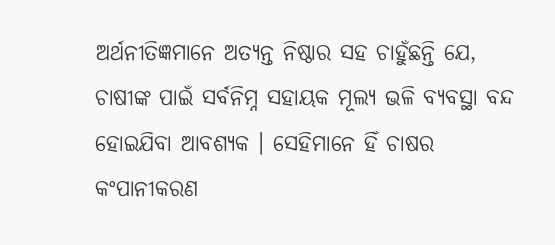ଅର୍ଥନୀତିଜ୍ଞମାନେ ଅତ୍ୟନ୍ତ ନିଷ୍ଠାର ସହ ଚାହୁଁଛନ୍ତି ଯେ, ଚାଷୀଙ୍କ ପାଇଁ ସର୍ବନିମ୍ନ ସହାୟକ ମୂଲ୍ୟ ଭଳି ବ୍ୟବସ୍ଥା ବନ୍ଦ ହୋଇଯିବା ଆବଶ୍ୟକ । ସେହିମାନେ ହିଁ ଚାଷର କଂପାନୀକରଣ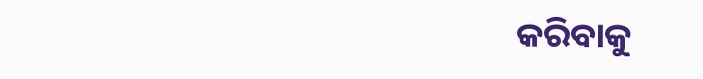କରିବାକୁ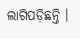ଲାଗିପଡ଼ିଛନ୍ତି ।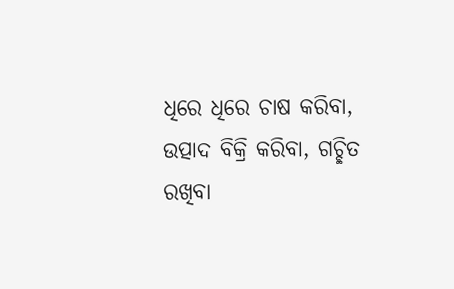ଧିରେ ଧିରେ ଚାଷ କରିବା, ଉତ୍ପାଦ ବିକ୍ରି କରିବା, ଗଚ୍ଛିତ ରଖିବା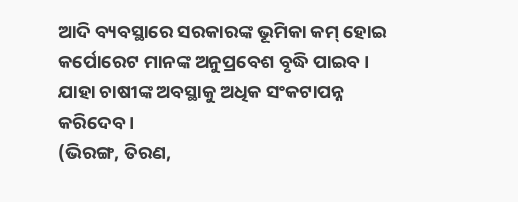ଆଦି ବ୍ୟବସ୍ଥାରେ ସରକାରଙ୍କ ଭୂମିକା କମ୍ ହୋଇ କର୍ପୋରେଟ ମାନଙ୍କ ଅନୁପ୍ରବେଶ ବୃଦ୍ଧି ପାଇବ । ଯାହା ଚାଷୀଙ୍କ ଅବସ୍ଥାକୁ ଅଧିକ ସଂକଟାପନ୍ନ କରିଦେବ ।
(ଭିରଙ୍ଗ, ତିରଣ,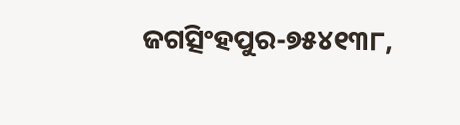ଜଗତ୍ସିଂହପୁର-୭୫୪୧୩୮,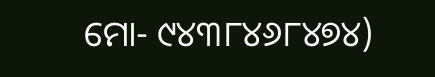ମୋ- ୯୪୩୮୪୬୮୪୭୪)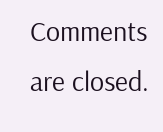Comments are closed.